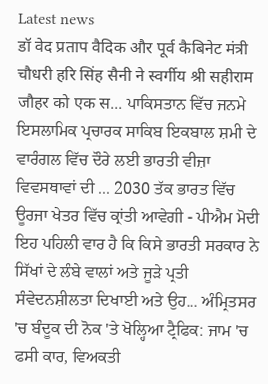Latest news
डॉ वेद प्रताप वैदिक और पूर्व कैबिनेट मंत्री चौधरी हरि सिंह सैनी ने स्वर्गीय श्री सहीराम जौहर को एक स... ਪਾਕਿਸਤਾਨ ਵਿੱਚ ਜਨਮੇ ਇਸਲਾਮਿਕ ਪ੍ਰਚਾਰਕ ਸਾਕਿਬ ਇਕਬਾਲ ਸ਼ਮੀ ਦੇ ਵਾਰੰਗਲ ਵਿੱਚ ਦੌਰੇ ਲਈ ਭਾਰਤੀ ਵੀਜ਼ਾ ਵਿਵਸਥਾਵਾਂ ਦੀ ... 2030 ਤੱਕ ਭਾਰਤ ਵਿੱਚ ਊਰਜਾ ਖੇਤਰ ਵਿੱਚ ਕ੍ਰਾਂਤੀ ਆਵੇਗੀ - ਪੀਐਮ ਮੋਦੀ ਇਹ ਪਹਿਲੀ ਵਾਰ ਹੈ ਕਿ ਕਿਸੇ ਭਾਰਤੀ ਸਰਕਾਰ ਨੇ ਸਿੱਖਾਂ ਦੇ ਲੰਬੇ ਵਾਲਾਂ ਅਤੇ ਜੂੜੇ ਪ੍ਰਤੀ ਸੰਵੇਦਨਸ਼ੀਲਤਾ ਦਿਖਾਈ ਅਤੇ ਉਹ... ਅੰਮ੍ਰਿਤਸਰ 'ਚ ਬੰਦੂਕ ਦੀ ਨੋਕ 'ਤੇ ਖੋਲ੍ਹਿਆ ਟ੍ਰੈਫਿਕ: ਜਾਮ 'ਚ ਫਸੀ ਕਾਰ, ਵਿਅਕਤੀ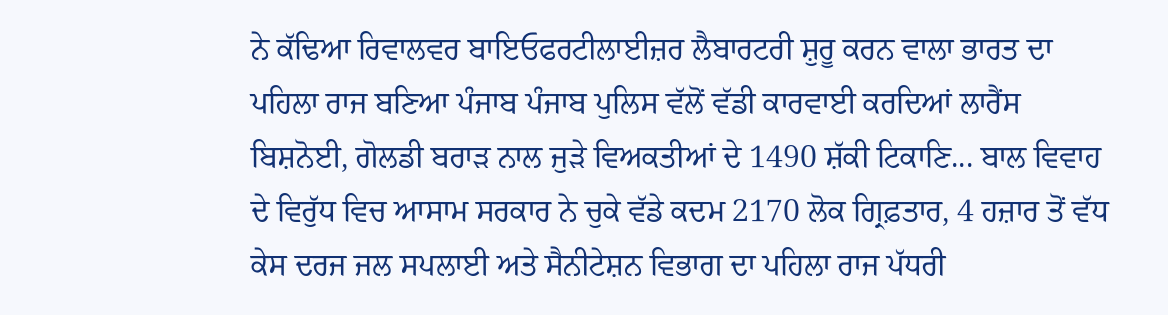ਨੇ ਕੱਢਿਆ ਰਿਵਾਲਵਰ ਬਾਇਓਫਰਟੀਲਾਈਜ਼ਰ ਲੈਬਾਰਟਰੀ ਸ਼ੁਰੂ ਕਰਨ ਵਾਲਾ ਭਾਰਤ ਦਾ ਪਹਿਲਾ ਰਾਜ ਬਣਿਆ ਪੰਜਾਬ ਪੰਜਾਬ ਪੁਲਿਸ ਵੱਲੋਂ ਵੱਡੀ ਕਾਰਵਾਈ ਕਰਦਿਆਂ ਲਾਰੈਂਸ ਬਿਸ਼ਨੋਈ, ਗੋਲਡੀ ਬਰਾੜ ਨਾਲ ਜੁੜੇ ਵਿਅਕਤੀਆਂ ਦੇ 1490 ਸ਼ੱਕੀ ਟਿਕਾਣਿ... ਬਾਲ ਵਿਵਾਹ ਦੇ ਵਿਰੁੱਧ ਵਿਚ ਆਸਾਮ ਸਰਕਾਰ ਨੇ ਚੁਕੇ ਵੱਡੇ ਕਦਮ 2170 ਲੋਕ ਗ੍ਰਿਫ਼ਤਾਰ, 4 ਹਜ਼ਾਰ ਤੋਂ ਵੱਧ ਕੇਸ ਦਰਜ ਜਲ ਸਪਲਾਈ ਅਤੇ ਸੈਨੀਟੇਸ਼ਨ ਵਿਭਾਗ ਦਾ ਪਹਿਲਾ ਰਾਜ ਪੱਧਰੀ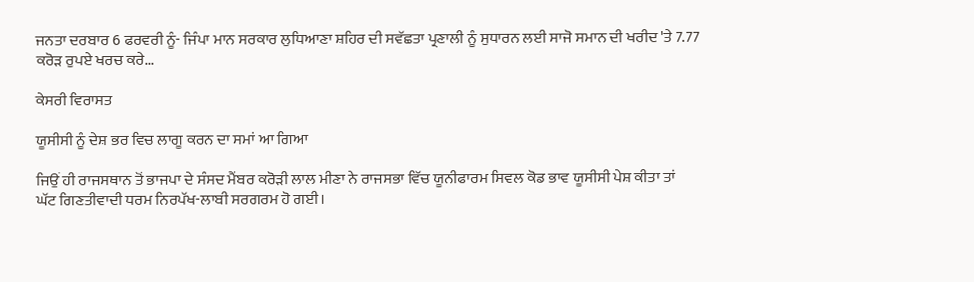ਜਨਤਾ ਦਰਬਾਰ 6 ਫਰਵਰੀ ਨੂੰ- ਜਿੰਪਾ ਮਾਨ ਸਰਕਾਰ ਲੁਧਿਆਣਾ ਸ਼ਹਿਰ ਦੀ ਸਵੱਛਤਾ ਪ੍ਰਣਾਲੀ ਨੂੰ ਸੁਧਾਰਨ ਲਈ ਸਾਜੋ ਸਮਾਨ ਦੀ ਖਰੀਦ 'ਤੇ 7.77 ਕਰੋੜ ਰੁਪਏ ਖਰਚ ਕਰੇ...

ਕੇਸਰੀ ਵਿਰਾਸਤ

ਯੂਸੀਸੀ ਨੂੰ ਦੇਸ਼ ਭਰ ਵਿਚ ਲਾਗੂ ਕਰਨ ਦਾ ਸਮਾਂ ਆ ਗਿਆ

ਜਿਉਂ ਹੀ ਰਾਜਸਥਾਨ ਤੋਂ ਭਾਜਪਾ ਦੇ ਸੰਸਦ ਮੈਂਬਰ ਕਰੋੜੀ ਲਾਲ ਮੀਣਾ ਨੇ ਰਾਜਸਭਾ ਵਿੱਚ ਯੂਨੀਫਾਰਮ ਸਿਵਲ ਕੋਡ ਭਾਵ ਯੂਸੀਸੀ ਪੇਸ਼ ਕੀਤਾ ਤਾਂ  ਘੱਟ ਗਿਣਤੀਵਾਦੀ ਧਰਮ ਨਿਰਪੱਖ-ਲਾਬੀ ਸਰਗਰਮ ਹੋ ਗਈ।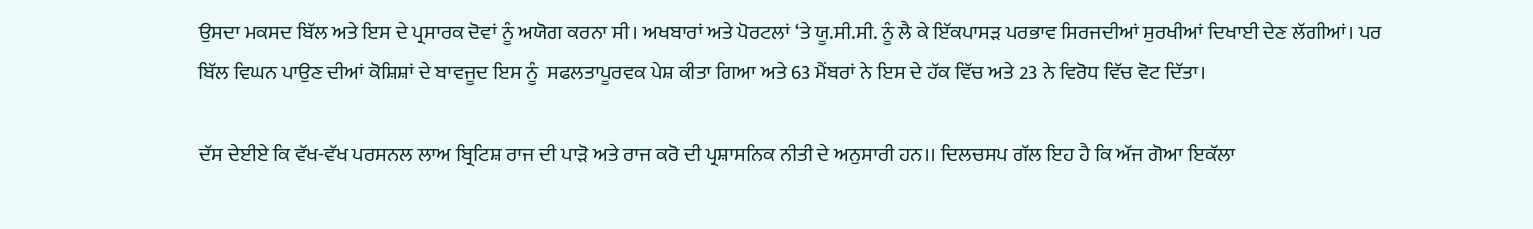ਉਸਦਾ ਮਕਸਦ ਬਿੱਲ ਅਤੇ ਇਸ ਦੇ ਪ੍ਰਸਾਰਕ ਦੋਵਾਂ ਨੂੰ ਅਯੋਗ ਕਰਨਾ ਸੀ। ਅਖਬਾਰਾਂ ਅਤੇ ਪੋਰਟਲਾਂ ‘ਤੇ ਯੂ.ਸੀ.ਸੀ. ਨੂੰ ਲੈ ਕੇ ਇੱਕਪਾਸੜ ਪਰਭਾਵ ਸਿਰਜਦੀਆਂ ਸੁਰਖੀਆਂ ਦਿਖਾਈ ਦੇਣ ਲੱਗੀਆਂ। ਪਰ ਬਿੱਲ ਵਿਘਨ ਪਾਉਣ ਦੀਆਂ ਕੋਸ਼ਿਸ਼ਾਂ ਦੇ ਬਾਵਜੂਦ ਇਸ ਨੂੰ  ਸਫਲਤਾਪੂਰਵਕ ਪੇਸ਼ ਕੀਤਾ ਗਿਆ ਅਤੇ 63 ਮੈਂਬਰਾਂ ਨੇ ਇਸ ਦੇ ਹੱਕ ਵਿੱਚ ਅਤੇ 23 ਨੇ ਵਿਰੋਧ ਵਿੱਚ ਵੋਟ ਦਿੱਤਾ।

ਦੱਸ ਦੇਈਏ ਕਿ ਵੱਖ-ਵੱਖ ਪਰਸਨਲ ਲਾਅ ਬ੍ਰਿਟਿਸ਼ ਰਾਜ ਦੀ ਪਾੜੋ ਅਤੇ ਰਾਜ ਕਰੋ ਦੀ ਪ੍ਰਸ਼ਾਸਨਿਕ ਨੀਤੀ ਦੇ ਅਨੁਸਾਰੀ ਹਨ।। ਦਿਲਚਸਪ ਗੱਲ ਇਹ ਹੈ ਕਿ ਅੱਜ ਗੋਆ ਇਕੱਲਾ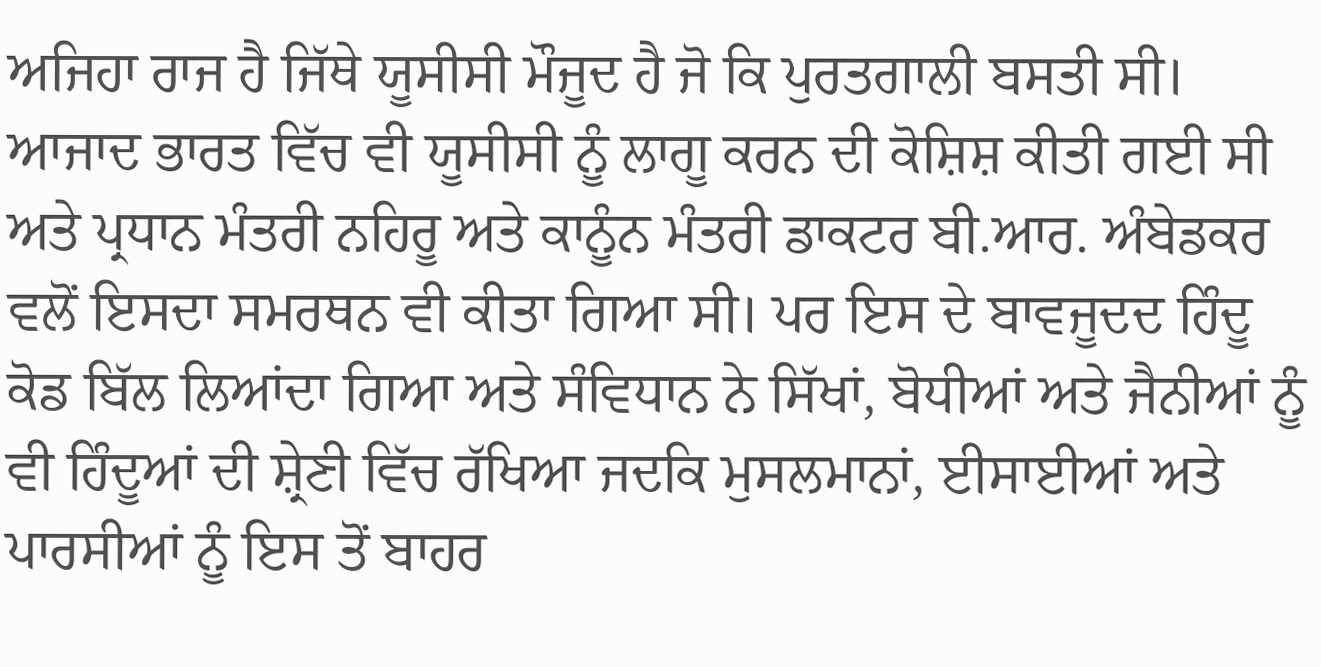ਅਜਿਹਾ ਰਾਜ ਹੈ ਜਿੱਥੇ ਯੂਸੀਸੀ ਮੌਜੂਦ ਹੈ ਜੋ ਕਿ ਪੁਰਤਗਾਲੀ ਬਸਤੀ ਸੀ। ਆਜਾਦ ਭਾਰਤ ਵਿੱਚ ਵੀ ਯੂਸੀਸੀ ਨੂੰ ਲਾਗੂ ਕਰਨ ਦੀ ਕੋਸ਼ਿਸ਼ ਕੀਤੀ ਗਈ ਸੀ ਅਤੇ ਪ੍ਰਧਾਨ ਮੰਤਰੀ ਨਹਿਰੂ ਅਤੇ ਕਾਨੂੰਨ ਮੰਤਰੀ ਡਾਕਟਰ ਬੀ.ਆਰ. ਅੰਬੇਡਕਰ ਵਲੋਂ ਇਸਦਾ ਸਮਰਥਨ ਵੀ ਕੀਤਾ ਗਿਆ ਸੀ। ਪਰ ਇਸ ਦੇ ਬਾਵਜੂਦਦ ਹਿੰਦੂ ਕੋਡ ਬਿੱਲ ਲਿਆਂਦਾ ਗਿਆ ਅਤੇ ਸੰਵਿਧਾਨ ਨੇ ਸਿੱਖਾਂ, ਬੋਧੀਆਂ ਅਤੇ ਜੈਨੀਆਂ ਨੂੰ ਵੀ ਹਿੰਦੂਆਂ ਦੀ ਸ਼੍ਰੇਣੀ ਵਿੱਚ ਰੱਖਿਆ ਜਦਕਿ ਮੁਸਲਮਾਨਾਂ, ਈਸਾਈਆਂ ਅਤੇ ਪਾਰਸੀਆਂ ਨੂੰ ਇਸ ਤੋਂ ਬਾਹਰ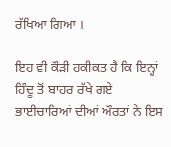ਰੱਖਿਆ ਗਿਆ ।

ਇਹ ਵੀ ਕੌੜੀ ਹਕੀਕਤ ਹੈ ਕਿ ਇਨ੍ਹਾਂ ਹਿੰਦੂ ਤੋਂ ਬਾਹਰ ਰੱਖੇ ਗਏ ਭਾਈਚਾਰਿਆਂ ਦੀਆਂ ਔਰਤਾਂ ਨੇ ਇਸ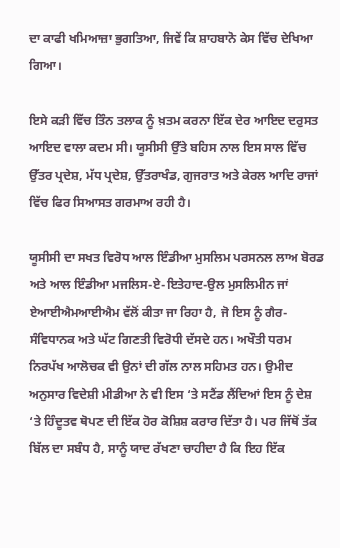ਦਾ ਕਾਫੀ ਖਮਿਆਜ਼ਾ ਭੁਗਤਿਆ, ਜਿਵੇਂ ਕਿ ਸ਼ਾਹਬਾਨੋ ਕੇਸ ਵਿੱਚ ਦੇਖਿਆ ਗਿਆ।

ਇਸੇ ਕੜੀ ਵਿੱਚ ਤਿੰਨ ਤਲਾਕ ਨੂੰ ਖ਼ਤਮ ਕਰਨਾ ਇੱਕ ਦੇਰ ਆਇਦ ਦਰੁਸਤ ਆਇਦ ਵਾਲਾ ਕਦਮ ਸੀ। ਯੂਸੀਸੀ ਉੱਤੇ ਬਹਿਸ ਨਾਲ ਇਸ ਸਾਲ ਵਿੱਚ ਉੱਤਰ ਪ੍ਰਦੇਸ਼, ਮੱਧ ਪ੍ਰਦੇਸ਼, ਉੱਤਰਾਖੰਡ, ਗੁਜਰਾਤ ਅਤੇ ਕੇਰਲ ਆਦਿ ਰਾਜਾਂ ਵਿੱਚ ਫਿਰ ਸਿਆਸਤ ਗਰਮਾਅ ਰਹੀ ਹੈ।

ਯੂਸੀਸੀ ਦਾ ਸਖਤ ਵਿਰੋਧ ਆਲ ਇੰਡੀਆ ਮੁਸਲਿਮ ਪਰਸਨਲ ਲਾਅ ਬੋਰਡ ਅਤੇ ਆਲ ਇੰਡੀਆ ਮਜਲਿਸ-ਏ-ਇਤੇਹਾਦ-ਉਲ ਮੁਸਲਿਮੀਨ ਜਾਂ ਏਆਈਐਮਆਈਐਮ ਵੱਲੋਂ ਕੀਤਾ ਜਾ ਰਿਹਾ ਹੈ, ਜੋ ਇਸ ਨੂੰ ਗੈਰ-ਸੰਵਿਧਾਨਕ ਅਤੇ ਘੱਟ ਗਿਣਤੀ ਵਿਰੋਧੀ ਦੱਸਦੇ ਹਨ। ਅਖੌਤੀ ਧਰਮ ਨਿਰਪੱਖ ਆਲੋਚਕ ਵੀ ਉਨਾਂ ਦੀ ਗੱਲ ਨਾਲ ਸਹਿਮਤ ਹਨ। ਉਮੀਦ ਅਨੁਸਾਰ ਵਿਦੇਸ਼ੀ ਮੀਡੀਆ ਨੇ ਵੀ ਇਸ ‘ਤੇ ਸਟੈਂਡ ਲੈਂਦਿਆਂ ਇਸ ਨੂੰ ਦੇਸ਼ ‘ਤੇ ਹਿੰਦੂਤਵ ਥੋਪਣ ਦੀ ਇੱਕ ਹੋਰ ਕੋਸ਼ਿਸ਼ ਕਰਾਰ ਦਿੱਤਾ ਹੈ। ਪਰ ਜਿੱਥੋਂ ਤੱਕ ਬਿੱਲ ਦਾ ਸਬੰਧ ਹੈ, ਸਾਨੂੰ ਯਾਦ ਰੱਖਣਾ ਚਾਹੀਦਾ ਹੈ ਕਿ ਇਹ ਇੱਕ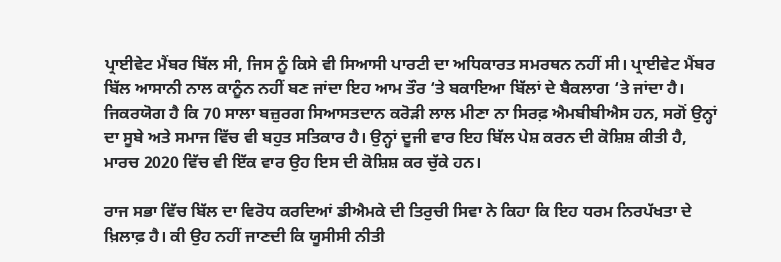ਪ੍ਰਾਈਵੇਟ ਮੈਂਬਰ ਬਿੱਲ ਸੀ, ਜਿਸ ਨੂੰ ਕਿਸੇ ਵੀ ਸਿਆਸੀ ਪਾਰਟੀ ਦਾ ਅਧਿਕਾਰਤ ਸਮਰਥਨ ਨਹੀਂ ਸੀ। ਪ੍ਰਾਈਵੇਟ ਮੈਂਬਰ ਬਿੱਲ ਆਸਾਨੀ ਨਾਲ ਕਾਨੂੰਨ ਨਹੀਂ ਬਣ ਜਾਂਦਾ ਇਹ ਆਮ ਤੌਰ ‘ਤੇ ਬਕਾਇਆ ਬਿੱਲਾਂ ਦੇ ਬੈਕਲਾਗ ‘ਤੇ ਜਾਂਦਾ ਹੈ। ਜਿਕਰਯੋਗ ਹੈ ਕਿ 70 ਸਾਲਾ ਬਜ਼ੁਰਗ ਸਿਆਸਤਦਾਨ ਕਰੋੜੀ ਲਾਲ ਮੀਣਾ ਨਾ ਸਿਰਫ਼ ਐਮਬੀਬੀਐਸ ਹਨ, ਸਗੋਂ ਉਨ੍ਹਾਂ ਦਾ ਸੂਬੇ ਅਤੇ ਸਮਾਜ ਵਿੱਚ ਵੀ ਬਹੁਤ ਸਤਿਕਾਰ ਹੈ। ਉਨ੍ਹਾਂ ਦੂਜੀ ਵਾਰ ਇਹ ਬਿੱਲ ਪੇਸ਼ ਕਰਨ ਦੀ ਕੋਸ਼ਿਸ਼ ਕੀਤੀ ਹੈ, ਮਾਰਚ 2020 ਵਿੱਚ ਵੀ ਇੱਕ ਵਾਰ ਉਹ ਇਸ ਦੀ ਕੋਸ਼ਿਸ਼ ਕਰ ਚੁੱਕੇ ਹਨ।

ਰਾਜ ਸਭਾ ਵਿੱਚ ਬਿੱਲ ਦਾ ਵਿਰੋਧ ਕਰਦਿਆਂ ਡੀਐਮਕੇ ਦੀ ਤਿਰੁਚੀ ਸਿਵਾ ਨੇ ਕਿਹਾ ਕਿ ਇਹ ਧਰਮ ਨਿਰਪੱਖਤਾ ਦੇ ਖ਼ਿਲਾਫ਼ ਹੈ। ਕੀ ਉਹ ਨਹੀਂ ਜਾਣਦੀ ਕਿ ਯੂਸੀਸੀ ਨੀਤੀ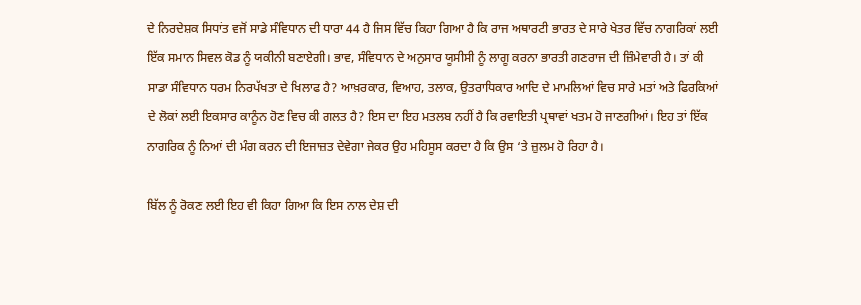ਦੇ ਨਿਰਦੇਸ਼ਕ ਸਿਧਾਂਤ ਵਜੋਂ ਸਾਡੇ ਸੰਵਿਧਾਨ ਦੀ ਧਾਰਾ 44 ਹੈ ਜਿਸ ਵਿੱਚ ਕਿਹਾ ਗਿਆ ਹੈ ਕਿ ਰਾਜ ਅਥਾਰਟੀ ਭਾਰਤ ਦੇ ਸਾਰੇ ਖੇਤਰ ਵਿੱਚ ਨਾਗਰਿਕਾਂ ਲਈ ਇੱਕ ਸਮਾਨ ਸਿਵਲ ਕੋਡ ਨੂੰ ਯਕੀਨੀ ਬਣਾਏਗੀ। ਭਾਵ, ਸੰਵਿਧਾਨ ਦੇ ਅਨੁਸਾਰ ਯੂਸੀਸੀ ਨੂੰ ਲਾਗੂ ਕਰਨਾ ਭਾਰਤੀ ਗਣਰਾਜ ਦੀ ਜ਼ਿੰਮੇਵਾਰੀ ਹੈ। ਤਾਂ ਕੀ ਸਾਡਾ ਸੰਵਿਧਾਨ ਧਰਮ ਨਿਰਪੱਖਤਾ ਦੇ ਖਿਲਾਫ ਹੈ? ਆਖ਼ਰਕਾਰ, ਵਿਆਹ, ਤਲਾਕ, ਉਤਰਾਧਿਕਾਰ ਆਦਿ ਦੇ ਮਾਮਲਿਆਂ ਵਿਚ ਸਾਰੇ ਮਤਾਂ ਅਤੇ ਫਿਰਕਿਆਂ ਦੇ ਲੋਕਾਂ ਲਈ ਇਕਸਾਰ ਕਾਨੂੰਨ ਹੋਣ ਵਿਚ ਕੀ ਗਲਤ ਹੈ? ਇਸ ਦਾ ਇਹ ਮਤਲਬ ਨਹੀਂ ਹੈ ਕਿ ਰਵਾਇਤੀ ਪ੍ਰਥਾਵਾਂ ਖਤਮ ਹੋ ਜਾਣਗੀਆਂ। ਇਹ ਤਾਂ ਇੱਕ ਨਾਗਰਿਕ ਨੂੰ ਨਿਆਂ ਦੀ ਮੰਗ ਕਰਨ ਦੀ ਇਜਾਜ਼ਤ ਦੇਵੇਗਾ ਜੇਕਰ ਉਹ ਮਹਿਸੂਸ ਕਰਦਾ ਹੈ ਕਿ ਉਸ ‘ਤੇ ਜ਼ੁਲਮ ਹੋ ਰਿਹਾ ਹੈ।

ਬਿੱਲ ਨੂੰ ਰੋਕਣ ਲਈ ਇਹ ਵੀ ਕਿਹਾ ਗਿਆ ਕਿ ਇਸ ਨਾਲ ਦੇਸ਼ ਦੀ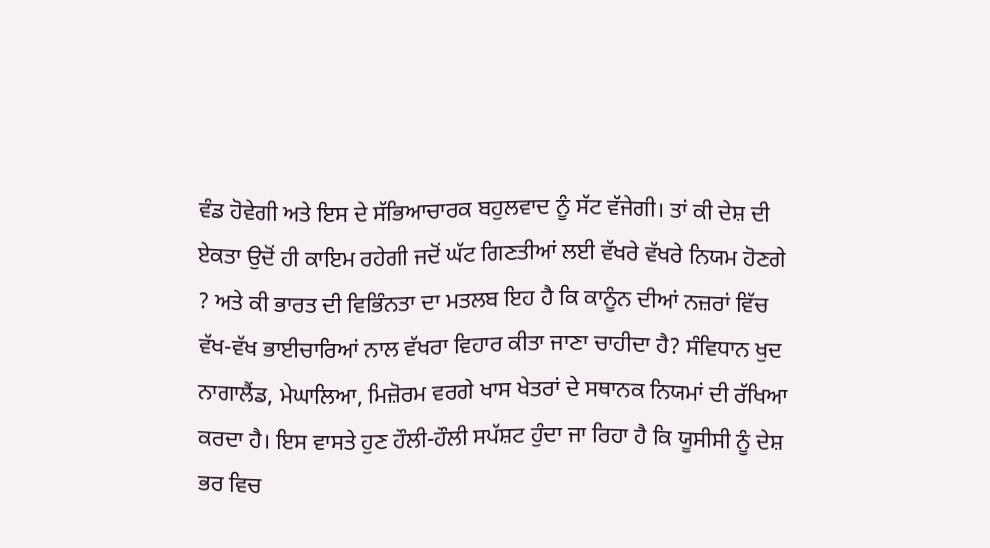ਵੰਡ ਹੋਵੇਗੀ ਅਤੇ ਇਸ ਦੇ ਸੱਭਿਆਚਾਰਕ ਬਹੁਲਵਾਦ ਨੂੰ ਸੱਟ ਵੱਜੇਗੀ। ਤਾਂ ਕੀ ਦੇਸ਼ ਦੀ ਏਕਤਾ ਉਦੋਂ ਹੀ ਕਾਇਮ ਰਹੇਗੀ ਜਦੋਂ ਘੱਟ ਗਿਣਤੀਆਂ ਲਈ ਵੱਖਰੇ ਵੱਖਰੇ ਨਿਯਮ ਹੋਣਗੇ ? ਅਤੇ ਕੀ ਭਾਰਤ ਦੀ ਵਿਭਿੰਨਤਾ ਦਾ ਮਤਲਬ ਇਹ ਹੈ ਕਿ ਕਾਨੂੰਨ ਦੀਆਂ ਨਜ਼ਰਾਂ ਵਿੱਚ ਵੱਖ-ਵੱਖ ਭਾਈਚਾਰਿਆਂ ਨਾਲ ਵੱਖਰਾ ਵਿਹਾਰ ਕੀਤਾ ਜਾਣਾ ਚਾਹੀਦਾ ਹੈ? ਸੰਵਿਧਾਨ ਖੁਦ ਨਾਗਾਲੈਂਡ, ਮੇਘਾਲਿਆ, ਮਿਜ਼ੋਰਮ ਵਰਗੇ ਖਾਸ ਖੇਤਰਾਂ ਦੇ ਸਥਾਨਕ ਨਿਯਮਾਂ ਦੀ ਰੱਖਿਆ ਕਰਦਾ ਹੈ। ਇਸ ਵਾਸਤੇ ਹੁਣ ਹੌਲੀ-ਹੌਲੀ ਸਪੱਸ਼ਟ ਹੁੰਦਾ ਜਾ ਰਿਹਾ ਹੈ ਕਿ ਯੂਸੀਸੀ ਨੂੰ ਦੇਸ਼ ਭਰ ਵਿਚ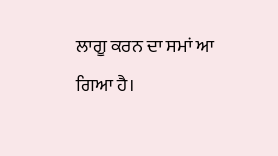ਲਾਗੂ ਕਰਨ ਦਾ ਸਮਾਂ ਆ ਗਿਆ ਹੈ।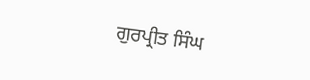ਗੁਰਪ੍ਰੀਤ ਸਿੰਘ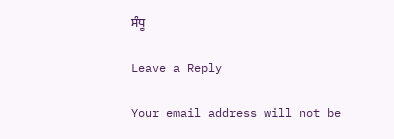ਸੰਧੂ

Leave a Reply

Your email address will not be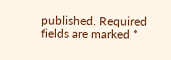published. Required fields are marked *